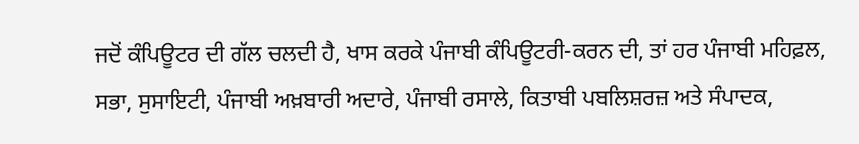ਜਦੋਂ ਕੰਪਿਊਟਰ ਦੀ ਗੱਲ ਚਲਦੀ ਹੈ, ਖਾਸ ਕਰਕੇ ਪੰਜਾਬੀ ਕੰਪਿਊਟਰੀ-ਕਰਨ ਦੀ, ਤਾਂ ਹਰ ਪੰਜਾਬੀ ਮਹਿਫ਼ਲ, ਸਭਾ, ਸੁਸਾਇਟੀ, ਪੰਜਾਬੀ ਅਖ਼ਬਾਰੀ ਅਦਾਰੇ, ਪੰਜਾਬੀ ਰਸਾਲੇ, ਕਿਤਾਬੀ ਪਬਲਿਸ਼ਰਜ਼ ਅਤੇ ਸੰਪਾਦਕ,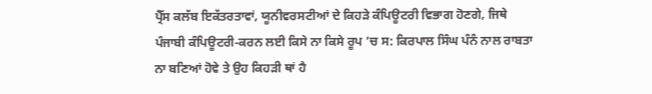ਪ੍ਰੈੱਸ ਕਲੱਬ ਇਕੱਤਰਤਾਵਾਂ, ਯੂਨੀਵਰਸਟੀਆਂ ਦੇ ਕਿਹੜੇ ਕੰਪਿਊਟਰੀ ਵਿਭਾਗ ਹੋਣਗੇ, ਜਿਥੇ ਪੰਜਾਬੀ ਕੰਪਿਊਟਰੀ-ਕਰਨ ਲਈ ਕਿਸੇ ਨਾ ਕਿਸੇ ਰੂਪ ’ਚ ਸ: ਕਿਰਪਾਲ ਸਿੰਘ ਪੰਨੰ ਨਾਲ ਰਾਬਤਾ ਨਾ ਬਣਿਆਂ ਹੋਵੇ ਤੇ ਉਹ ਕਿਹੜੀ ਥਾਂ ਹੈ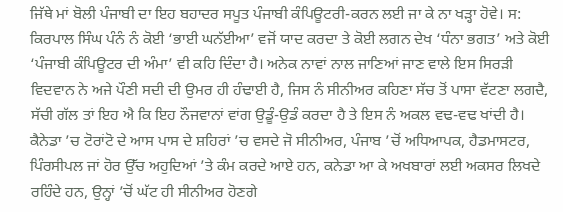ਜਿੱਥੇ ਮਾਂ ਬੋਲੀ ਪੰਜਾਬੀ ਦਾ ਇਹ ਬਹਾਦਰ ਸਪੂਤ ਪੰਜਾਬੀ ਕੰਪਿਊਟਰੀ-ਕਰਨ ਲਈ ਜਾ ਕੇ ਨਾ ਖੜ੍ਹਾ ਹੋਵੇ। ਸ: ਕਿਰਪਾਲ ਸਿੰਘ ਪੰਨੰ ਨੰ ਕੋਈ ‘ਭਾਈ ਘਨੱਈਆ’ ਵਜੋਂ ਯਾਦ ਕਰਦਾ ਤੇ ਕੋਈ ਲਗਨ ਦੇਖ ‘ਧੰਨਾ ਭਗਤ’ ਅਤੇ ਕੋਈ ‘ਪੰਜਾਬੀ ਕੰਪਿਊਟਰ ਦੀ ਅੰਮਾ’ ਵੀ ਕਹਿ ਦਿੰਦਾ ਹੈ। ਅਨੇਕ ਨਾਵਾਂ ਨਾਲ ਜਾਣਿਆਂ ਜਾਣ ਵਾਲੇ ਇਸ ਸਿਰੜੀ ਵਿਦਵਾਨ ਨੇ ਅਜੇ ਪੌਣੀ ਸਦੀ ਦੀ ਉਮਰ ਹੀ ਹੰਢਾਈ ਹੈ, ਜਿਸ ਨੰ ਸੀਨੀਅਰ ਕਹਿਣਾ ਸੱਚ ਤੋਂ ਪਾਸਾ ਵੱਟਣਾ ਲਗਦੈ, ਸੱਚੀ ਗੱਲ ਤਾਂ ਇਹ ਐ ਕਿ ਇਹ ਨੌਜਵਾਨਾਂ ਵਾਂਗ ਉਡੂੰ-ਉਡੰ ਕਰਦਾ ਹੈ ਤੇ ਇਸ ਨੰ ਅਕਲ ਵਢ-ਵਢ ਖਾਂਦੀ ਹੈ।
ਕੈਨੇਡਾ ’ਚ ਟੋਰਾਂਟੋ ਦੇ ਆਸ ਪਾਸ ਦੇ ਸ਼ਹਿਰਾਂ ’ਚ ਵਸਦੇ ਜੋ ਸੀਨੀਅਰ, ਪੰਜਾਬ ’ਚੋਂ ਅਧਿਆਪਕ, ਹੈਡਮਾਸਟਰ, ਪਿੰਰਸੀਪਲ ਜਾਂ ਹੋਰ ਉੱਚ ਅਹੁਦਿਆਂ ’ਤੇ ਕੰਮ ਕਰਦੇ ਆਏ ਹਨ, ਕਨੇਡਾ ਆ ਕੇ ਅਖਬਾਰਾਂ ਲਈ ਅਕਸਰ ਲਿਖਦੇ ਰਹਿੰਦੇ ਹਨ, ਉਨ੍ਹਾਂ ’ਚੋਂ ਘੱਟ ਹੀ ਸੀਨੀਅਰ ਹੋਣਗੇ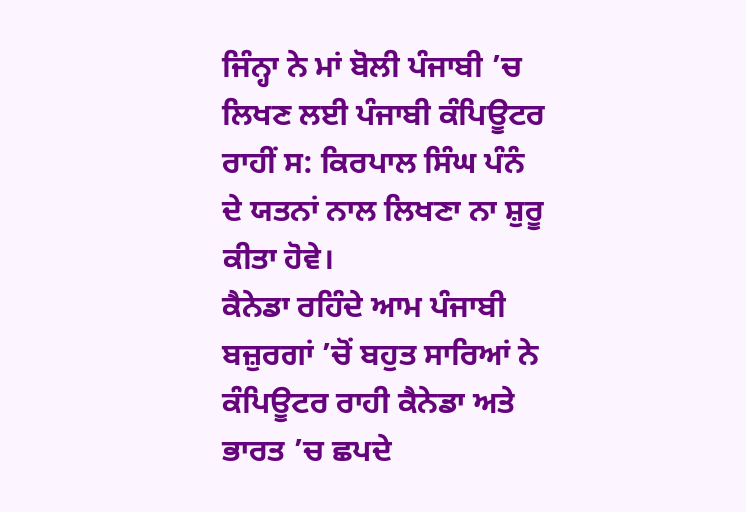ਜਿੰਨ੍ਹਾ ਨੇ ਮਾਂ ਬੋਲੀ ਪੰਜਾਬੀ ’ਚ ਲਿਖਣ ਲਈ ਪੰਜਾਬੀ ਕੰਪਿਊਟਰ ਰਾਹੀਂ ਸ: ਕਿਰਪਾਲ ਸਿੰਘ ਪੰਨੰ ਦੇ ਯਤਨਾਂ ਨਾਲ ਲਿਖਣਾ ਨਾ ਸ਼ੁਰੂ ਕੀਤਾ ਹੋਵੇ।
ਕੈਨੇਡਾ ਰਹਿੰਦੇ ਆਮ ਪੰਜਾਬੀ ਬਜ਼ੁਰਗਾਂ ’ਚੋਂ ਬਹੁਤ ਸਾਰਿਆਂ ਨੇ ਕੰਪਿਊਟਰ ਰਾਹੀ ਕੈਨੇਡਾ ਅਤੇ ਭਾਰਤ ’ਚ ਛਪਦੇ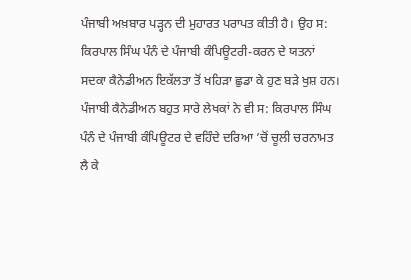ਪੰਜਾਬੀ ਅਖ਼ਬਾਰ ਪੜ੍ਹਨ ਦੀ ਮੁਹਾਰਤ ਪਰਾਪਤ ਕੀਤੀ ਹੈ। ਉਹ ਸ: ਕਿਰਪਾਲ ਸਿੰਘ ਪੰਨੰ ਦੇ ਪੰਜਾਬੀ ਕੰਪਿਊਟਰੀ-ਕਰਨ ਦੇ ਯਤਨਾਂ ਸਦਕਾ ਕੈਨੇਡੀਅਨ ਇਕੱਲਤਾ ਤੋਂ ਖਹਿੜਾ ਛੁਡਾ ਕੇ ਹੁਣ ਬੜੇ ਖੁਸ਼ ਹਨ।
ਪੰਜਾਬੀ ਕੈਨੇਡੀਅਨ ਬਹੁਤ ਸਾਰੇ ਲੇਖਕਾਂ ਨੇ ਵੀ ਸ: ਕਿਰਪਾਲ ਸਿੰਘ ਪੰਨੰ ਦੇ ਪੰਜਾਬੀ ਕੰਪਿਊਟਰ ਦੇ ਵਹਿੰਦੇ ਦਰਿਆ ’ਚੋਂ ਚੂਲੀ ਚਰਨਾਮਤ ਲੈ ਕੇ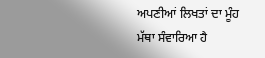ਅਪਣੀਆਂ ਲਿਖਤਾਂ ਦਾ ਮੂੰਹ ਮੱਥਾ ਸੰਵਾਰਿਆ ਹੈ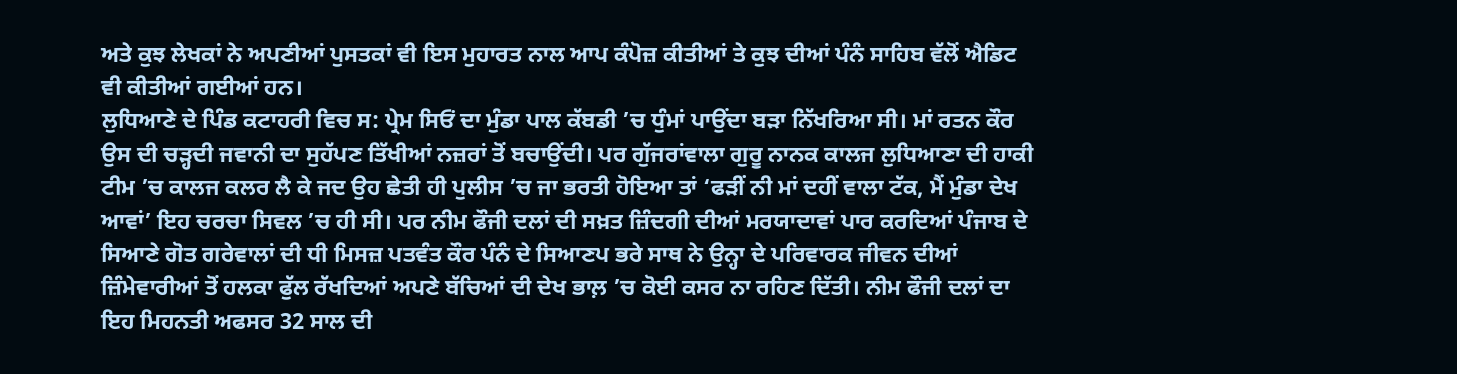ਅਤੇ ਕੁਝ ਲੇਖਕਾਂ ਨੇ ਅਪਣੀਆਂ ਪੁਸਤਕਾਂ ਵੀ ਇਸ ਮੁਹਾਰਤ ਨਾਲ ਆਪ ਕੰਪੋਜ਼ ਕੀਤੀਆਂ ਤੇ ਕੁਝ ਦੀਆਂ ਪੰਨੰ ਸਾਹਿਬ ਵੱਲੋਂ ਐਡਿਟ ਵੀ ਕੀਤੀਆਂ ਗਈਆਂ ਹਨ।
ਲੁਧਿਆਣੇ ਦੇ ਪਿੰਡ ਕਟਾਹਰੀ ਵਿਚ ਸ: ਪ੍ਰੇਮ ਸਿਓਂ ਦਾ ਮੁੰਡਾ ਪਾਲ ਕੱਬਡੀ ’ਚ ਧੁੰਮਾਂ ਪਾਉਂਦਾ ਬੜਾ ਨਿੱਖਰਿਆ ਸੀ। ਮਾਂ ਰਤਨ ਕੌਰ ਉਸ ਦੀ ਚੜ੍ਹਦੀ ਜਵਾਨੀ ਦਾ ਸੁਹੱਪਣ ਤਿੱਖੀਆਂ ਨਜ਼ਰਾਂ ਤੋਂ ਬਚਾਉਂਦੀ। ਪਰ ਗੁੱਜਰਾਂਵਾਲਾ ਗੁਰੂ ਨਾਨਕ ਕਾਲਜ ਲੁਧਿਆਣਾ ਦੀ ਹਾਕੀ ਟੀਮ ’ਚ ਕਾਲਜ ਕਲਰ ਲੈ ਕੇ ਜਦ ਉਹ ਛੇਤੀ ਹੀ ਪੁਲੀਸ ’ਚ ਜਾ ਭਰਤੀ ਹੋਇਆ ਤਾਂ ‘ਫੜੀਂ ਨੀ ਮਾਂ ਦਹੀਂ ਵਾਲਾ ਟੱਕ, ਮੈਂ ਮੁੰਡਾ ਦੇਖ ਆਵਾਂ’ ਇਹ ਚਰਚਾ ਸਿਵਲ ’ਚ ਹੀ ਸੀ। ਪਰ ਨੀਮ ਫੌਜੀ ਦਲਾਂ ਦੀ ਸਖ਼ਤ ਜ਼ਿੰਦਗੀ ਦੀਆਂ ਮਰਯਾਦਾਵਾਂ ਪਾਰ ਕਰਦਿਆਂ ਪੰਜਾਬ ਦੇ ਸਿਆਣੇ ਗੋਤ ਗਰੇਵਾਲਾਂ ਦੀ ਧੀ ਮਿਸਜ਼ ਪਤਵੰਤ ਕੌਰ ਪੰਨੰ ਦੇ ਸਿਆਣਪ ਭਰੇ ਸਾਥ ਨੇ ਉਨ੍ਹਾ ਦੇ ਪਰਿਵਾਰਕ ਜੀਵਨ ਦੀਆਂ ਜ਼ਿੰਮੇਵਾਰੀਆਂ ਤੋਂ ਹਲਕਾ ਫੁੱਲ ਰੱਖਦਿਆਂ ਅਪਣੇ ਬੱਚਿਆਂ ਦੀ ਦੇਖ ਭਾਲ਼ ’ਚ ਕੋਈ ਕਸਰ ਨਾ ਰਹਿਣ ਦਿੱਤੀ। ਨੀਮ ਫੌਜੀ ਦਲਾਂ ਦਾ ਇਹ ਮਿਹਨਤੀ ਅਫਸਰ 32 ਸਾਲ ਦੀ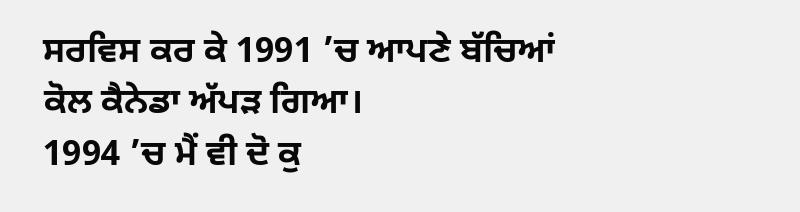ਸਰਵਿਸ ਕਰ ਕੇ 1991 ’ਚ ਆਪਣੇ ਬੱਚਿਆਂ ਕੋਲ ਕੈਨੇਡਾ ਅੱਪੜ ਗਿਆ।
1994 ’ਚ ਮੈਂ ਵੀ ਦੋ ਕੁ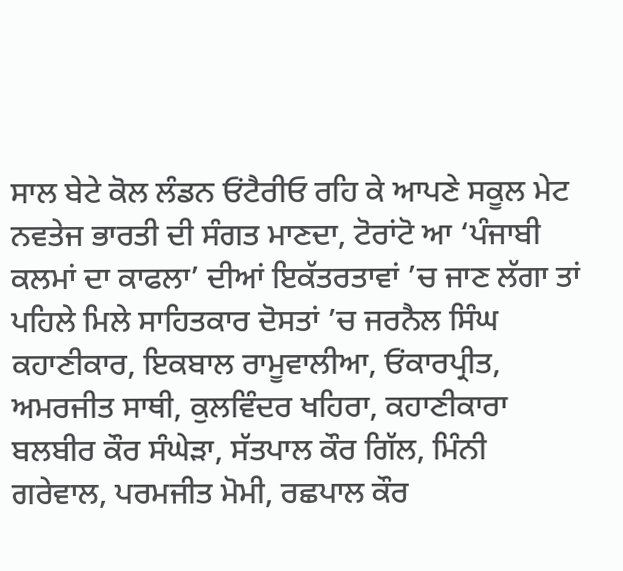ਸਾਲ ਬੇਟੇ ਕੋਲ ਲੰਡਨ ਓਂਟੈਰੀਓ ਰਹਿ ਕੇ ਆਪਣੇ ਸਕੂਲ ਮੇਟ ਨਵਤੇਜ ਭਾਰਤੀ ਦੀ ਸੰਗਤ ਮਾਣਦਾ, ਟੋਰਾਂਟੋ ਆ ‘ਪੰਜਾਬੀ ਕਲਮਾਂ ਦਾ ਕਾਫਲਾ’ ਦੀਆਂ ਇਕੱਤਰਤਾਵਾਂ ’ਚ ਜਾਣ ਲੱਗਾ ਤਾਂ ਪਹਿਲੇ ਮਿਲੇ ਸਾਹਿਤਕਾਰ ਦੋਸਤਾਂ ’ਚ ਜਰਨੈਲ ਸਿੰਘ ਕਹਾਣੀਕਾਰ, ਇਕਬਾਲ ਰਾਮੂਵਾਲੀਆ, ਓਂਕਾਰਪ੍ਰੀਤ, ਅਮਰਜੀਤ ਸਾਥੀ, ਕੁਲਵਿੰਦਰ ਖਹਿਰਾ, ਕਹਾਣੀਕਾਰਾ ਬਲਬੀਰ ਕੌਰ ਸੰਘੇੜਾ, ਸੱਤਪਾਲ ਕੌਰ ਗਿੱਲ, ਮਿੰਨੀ ਗਰੇਵਾਲ, ਪਰਮਜੀਤ ਮੋਮੀ, ਰਛਪਾਲ ਕੌਰ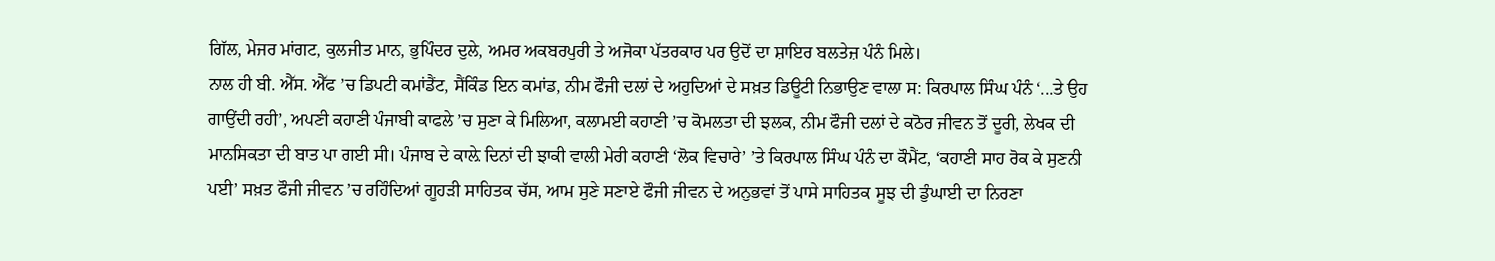ਗਿੱਲ, ਮੇਜਰ ਮਾਂਗਟ, ਕੁਲਜੀਤ ਮਾਨ, ਭੁਪਿੰਦਰ ਦੁਲੇ, ਅਮਰ ਅਕਬਰਪੁਰੀ ਤੇ ਅਜੋਕਾ ਪੱਤਰਕਾਰ ਪਰ ਉਦੋਂ ਦਾ ਸ਼ਾਇਰ ਬਲਤੇਜ਼ ਪੰਨੰ ਮਿਲੇ।
ਨਾਲ ਹੀ ਬੀ. ਐੱਸ. ਐੱਫ ’ਚ ਡਿਪਟੀ ਕਮਾਂਡੈਂਟ, ਸੈਂਕਿੰਡ ਇਨ ਕਮਾਂਡ, ਨੀਮ ਫੌਜੀ ਦਲਾਂ ਦੇ ਅਹੁਦਿਆਂ ਦੇ ਸਖ਼ਤ ਡਿਊਟੀ ਨਿਭਾਉਣ ਵਾਲਾ ਸ: ਕਿਰਪਾਲ ਸਿੰਘ ਪੰਨੰ ‘...ਤੇ ਉਹ ਗਾਉਂਦੀ ਰਹੀ’, ਅਪਣੀ ਕਹਾਣੀ ਪੰਜਾਬੀ ਕਾਫਲੇ ’ਚ ਸੁਣਾ ਕੇ ਮਿਲਿਆ, ਕਲਾਮਈ ਕਹਾਣੀ ’ਚ ਕੋਮਲਤਾ ਦੀ ਝਲਕ, ਨੀਮ ਫੌਜੀ ਦਲਾਂ ਦੇ ਕਠੋਰ ਜੀਵਨ ਤੋਂ ਦੂਰੀ, ਲੇਖਕ ਦੀ ਮਾਨਸਿਕਤਾ ਦੀ ਬਾਤ ਪਾ ਗਈ ਸੀ। ਪੰਜਾਬ ਦੇ ਕਾਲ਼ੇ ਦਿਨਾਂ ਦੀ ਝਾਕੀ ਵਾਲੀ ਮੇਰੀ ਕਹਾਣੀ ‘ਲੋਕ ਵਿਚਾਰੇ’ ’ਤੇ ਕਿਰਪਾਲ ਸਿੰਘ ਪੰਨੰ ਦਾ ਕੌਮੈਂਟ, ‘ਕਹਾਣੀ ਸਾਹ ਰੋਕ ਕੇ ਸੁਣਨੀ ਪਈ’ ਸਖ਼ਤ ਫੌਜੀ ਜੀਵਨ ’ਚ ਰਹਿੰਦਿਆਂ ਗੂਹੜੀ ਸਾਹਿਤਕ ਚੱਸ, ਆਮ ਸੁਣੇ ਸਣਾਏ ਫੌਜੀ ਜੀਵਨ ਦੇ ਅਨੁਭਵਾਂ ਤੋਂ ਪਾਸੇ ਸਾਹਿਤਕ ਸੂਝ ਦੀ ਡੁੰਘਾਈ ਦਾ ਨਿਰਣਾ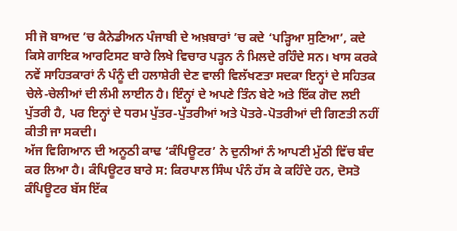ਸੀ ਜੋ ਬਾਅਦ ’ਚ ਕੈਨੇਡੀਅਨ ਪੰਜਾਬੀ ਦੇ ਅਖ਼ਬਾਰਾਂ ’ਚ ਕਦੇ ‘ਪੜ੍ਹਿਆ ਸੁਣਿਆ’, ਕਦੇ ਕਿਸੇ ਗਾਇਕ ਆਰਟਿਸਟ ਬਾਰੇ ਲਿਖੇ ਵਿਚਾਰ ਪੜ੍ਹਨ ਨੰ ਮਿਲਦੇ ਰਹਿੰਦੇ ਸਨ। ਖਾਸ ਕਰਕੇ ਨਵੇਂ ਸਾਹਿਤਕਾਰਾਂ ਨੰ ਪੰਨੂੰ ਦੀ ਹਲਾਸ਼ੇਰੀ ਦੇਣ ਵਾਲੀ ਵਿਲੱਖਣਤਾ ਸਦਕਾ ਇਨ੍ਹਾਂ ਦੇ ਸਹਿਤਕ ਚੇਲੇ-ਚੇਲੀਆਂ ਦੀ ਲੰਮੀ ਲਾਈਨ ਹੈ। ਇੰਨ੍ਹਾਂ ਦੇ ਅਪਣੇ ਤਿੰਨ ਬੇਟੇ ਅਤੇ ਇੱਕ ਗੋਦ ਲਈ ਪੁੱਤਰੀ ਹੈ, ਪਰ ਇਨ੍ਹਾਂ ਦੇ ਧਰਮ ਪੁੱਤਰ-ਪੁੱਤਰੀਆਂ ਅਤੇ ਪੋਤਰੇ-ਪੋਤਰੀਆਂ ਦੀ ਗਿਣਤੀ ਨਹੀਂ ਕੀਤੀ ਜਾ ਸਕਦੀ।
ਅੱਜ ਵਿਗਿਆਨ ਦੀ ਅਨੂਠੀ ਕਾਢ ‘ਕੰਪਿਊਟਰ’ ਨੇ ਦੁਨੀਆਂ ਨੰ ਆਪਣੀ ਮੁੱਠੀ ਵਿੱਚ ਬੰਦ ਕਰ ਲਿਆ ਹੈ। ਕੰਪਿਊਟਰ ਬਾਰੇ ਸ: ਕਿਰਪਾਲ ਸਿੰਘ ਪੰਨੰ ਹੱਸ ਕੇ ਕਹਿੰਦੇ ਹਨ, ਦੋਸਤੋ ਕੰਪਿਊਟਰ ਬੱਸ ਇੱਕ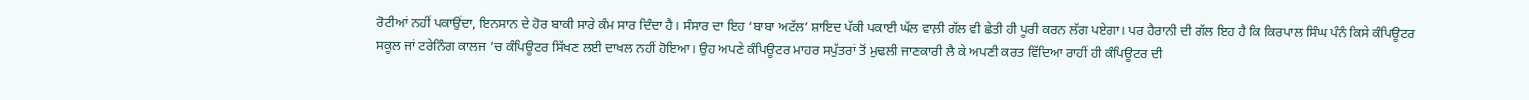ਰੋਟੀਆਂ ਨਹੀਂ ਪਕਾਉਂਦਾ, ਇਨਸਾਨ ਦੇ ਹੋਰ ਬਾਕੀ ਸਾਰੇ ਕੰਮ ਸਾਰ ਦਿੰਦਾ ਹੈ। ਸੰਸਾਰ ਦਾ ਇਹ ‘ਬਾਬਾ ਅਟੱਲ’ ਸ਼ਾਇਦ ਪੱਕੀ ਪਕਾਈ ਘੱਲ ਵਾਲ਼ੀ ਗੱਲ ਵੀ ਛੇਤੀ ਹੀ ਪੂਰੀ ਕਰਨ ਲੱਗ ਪਏਗਾ। ਪਰ ਹੈਰਾਨੀ ਦੀ ਗੱਲ ਇਹ ਹੈ ਕਿ ਕਿਰਪਾਲ ਸਿੰਘ ਪੰਨੰ ਕਿਸੇ ਕੰਪਿਊਟਰ ਸਕੂਲ ਜਾਂ ਟਰੇਨਿੰਗ ਕਾਲਜ ’ਚ ਕੰਪਿਊਟਰ ਸਿੱਖਣ ਲਈ ਦਾਖਲ ਨਹੀਂ ਹੋਇਆ। ਉਹ ਅਪਣੇ ਕੰਪਿਊਟਰ ਮਾਹਰ ਸਪੁੱਤਰਾਂ ਤੋਂ ਮੁਢਲੀ ਜਾਣਕਾਰੀ ਲੈ ਕੇ ਅਪਣੀ ਕਰਤ ਵਿੱਦਿਆ ਰਾਹੀਂ ਹੀ ਕੰਪਿਊਟਰ ਦੀ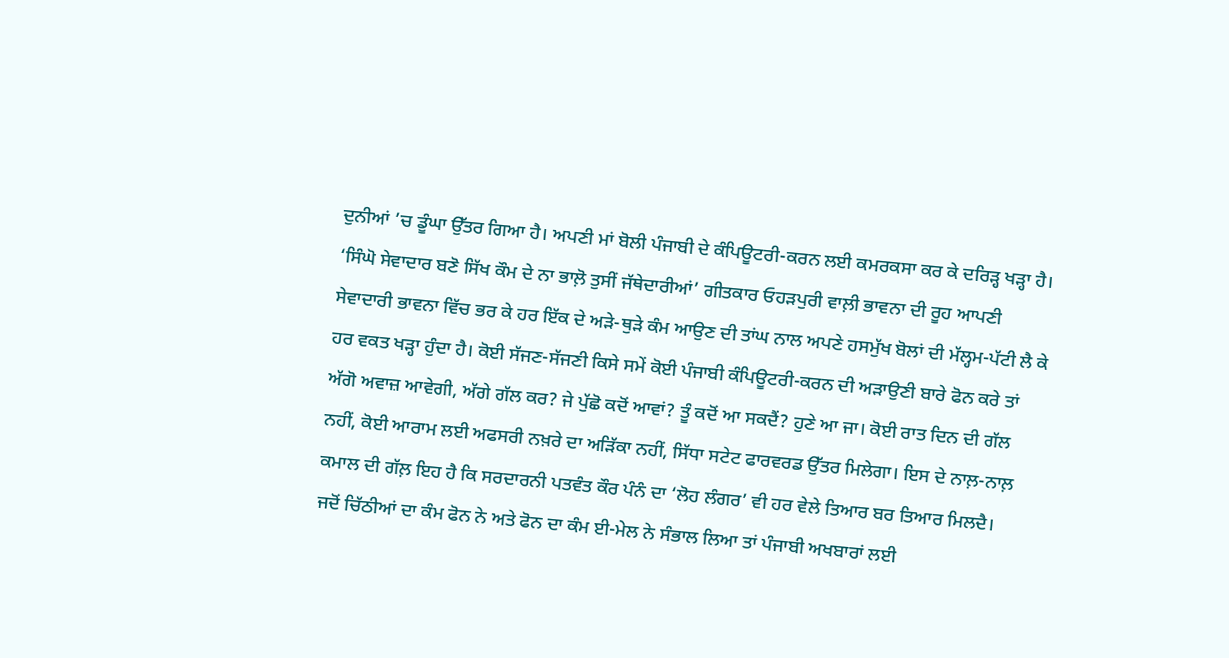ਦੁਨੀਆਂ ’ਚ ਡੂੰਘਾ ਉੱਤਰ ਗਿਆ ਹੈ। ਅਪਣੀ ਮਾਂ ਬੋਲੀ ਪੰਜਾਬੀ ਦੇ ਕੰਪਿਊਟਰੀ-ਕਰਨ ਲਈ ਕਮਰਕਸਾ ਕਰ ਕੇ ਦਰਿੜ੍ਹ ਖੜ੍ਹਾ ਹੈ।
‘ਸਿੰਘੋ ਸੇਵਾਦਾਰ ਬਣੋ ਸਿੱਖ ਕੌਮ ਦੇ ਨਾ ਭਾਲ਼ੋ ਤੁਸੀਂ ਜੱਥੇਦਾਰੀਆਂ’ ਗੀਤਕਾਰ ਓਹੜਪੁਰੀ ਵਾਲ਼ੀ ਭਾਵਨਾ ਦੀ ਰੂਹ ਆਪਣੀ ਸੇਵਾਦਾਰੀ ਭਾਵਨਾ ਵਿੱਚ ਭਰ ਕੇ ਹਰ ਇੱਕ ਦੇ ਅੜੇ-ਥੁੜੇ ਕੰਮ ਆਉਣ ਦੀ ਤਾਂਘ ਨਾਲ ਅਪਣੇ ਹਸਮੁੱਖ ਬੋਲਾਂ ਦੀ ਮੱਲ੍ਹਮ-ਪੱਟੀ ਲੈ ਕੇ ਹਰ ਵਕਤ ਖੜ੍ਹਾ ਹੁੰਦਾ ਹੈ। ਕੋਈ ਸੱਜਣ-ਸੱਜਣੀ ਕਿਸੇ ਸਮੇਂ ਕੋਈ ਪੰਜਾਬੀ ਕੰਪਿਊਟਰੀ-ਕਰਨ ਦੀ ਅੜਾਉਣੀ ਬਾਰੇ ਫੋਨ ਕਰੇ ਤਾਂ ਅੱਗੋ ਅਵਾਜ਼ ਆਵੇਗੀ, ਅੱਗੇ ਗੱਲ ਕਰ? ਜੇ ਪੁੱਛੋ ਕਦੋਂ ਆਵਾਂ? ਤੂੰ ਕਦੋਂ ਆ ਸਕਦੈਂ? ਹੁਣੇ ਆ ਜਾ। ਕੋਈ ਰਾਤ ਦਿਨ ਦੀ ਗੱਲ ਨਹੀਂ, ਕੋਈ ਆਰਾਮ ਲਈ ਅਫਸਰੀ ਨਖ਼ਰੇ ਦਾ ਅੜਿੱਕਾ ਨਹੀਂ, ਸਿੱਧਾ ਸਟੇਟ ਫਾਰਵਰਡ ਉੱਤਰ ਮਿਲੇਗਾ। ਇਸ ਦੇ ਨਾਲ਼-ਨਾਲ਼ ਕਮਾਲ ਦੀ ਗੱਲ਼ ਇਹ ਹੈ ਕਿ ਸਰਦਾਰਨੀ ਪਤਵੰਤ ਕੌਰ ਪੰਨੰ ਦਾ ‘ਲੋਹ ਲੰਗਰ’ ਵੀ ਹਰ ਵੇਲੇ ਤਿਆਰ ਬਰ ਤਿਆਰ ਮਿਲਦੈ।
ਜਦੋਂ ਚਿੱਠੀਆਂ ਦਾ ਕੰਮ ਫੋਨ ਨੇ ਅਤੇ ਫੋਨ ਦਾ ਕੰਮ ਈ-ਮੇਲ ਨੇ ਸੰਭਾਲ ਲਿਆ ਤਾਂ ਪੰਜਾਬੀ ਅਖਬਾਰਾਂ ਲਈ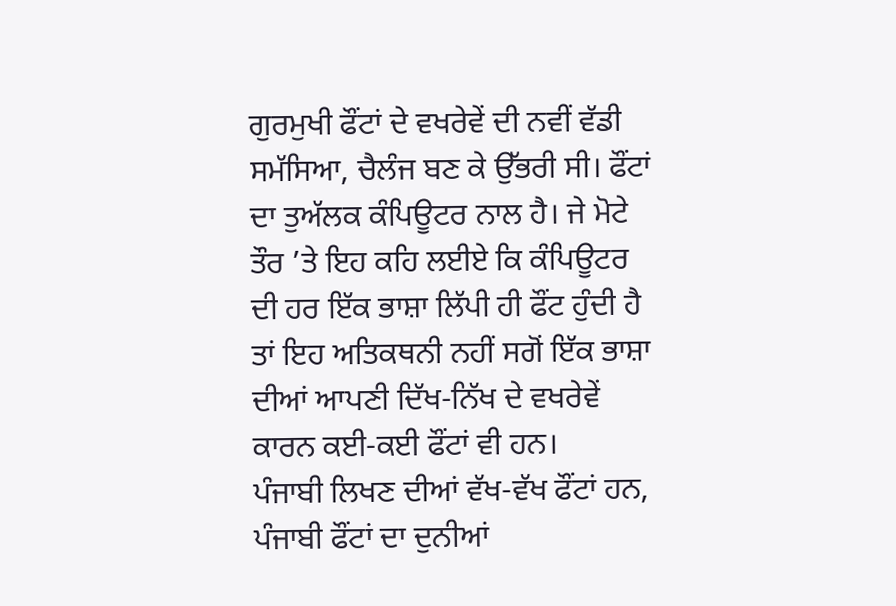ਗੁਰਮੁਖੀ ਫੌਂਟਾਂ ਦੇ ਵਖਰੇਵੇਂ ਦੀ ਨਵੀਂ ਵੱਡੀ ਸਮੱਸਿਆ, ਚੈਲੰਜ ਬਣ ਕੇ ਉੱਭਰੀ ਸੀ। ਫੌਂਟਾਂ ਦਾ ਤੁਅੱਲਕ ਕੰਪਿਊਟਰ ਨਾਲ ਹੈ। ਜੇ ਮੋਟੇ ਤੌਰ ’ਤੇ ਇਹ ਕਹਿ ਲਈਏ ਕਿ ਕੰਪਿਊਟਰ ਦੀ ਹਰ ਇੱਕ ਭਾਸ਼ਾ ਲਿੱਪੀ ਹੀ ਫੌਂਟ ਹੁੰਦੀ ਹੈ ਤਾਂ ਇਹ ਅਤਿਕਥਨੀ ਨਹੀਂ ਸਗੋਂ ਇੱਕ ਭਾਸ਼ਾ ਦੀਆਂ ਆਪਣੀ ਦਿੱਖ-ਨਿੱਖ ਦੇ ਵਖਰੇਵੇਂ ਕਾਰਨ ਕਈ-ਕਈ ਫੌਂਟਾਂ ਵੀ ਹਨ।
ਪੰਜਾਬੀ ਲਿਖਣ ਦੀਆਂ ਵੱਖ-ਵੱਖ ਫੌਂਟਾਂ ਹਨ, ਪੰਜਾਬੀ ਫੌਂਟਾਂ ਦਾ ਦੁਨੀਆਂ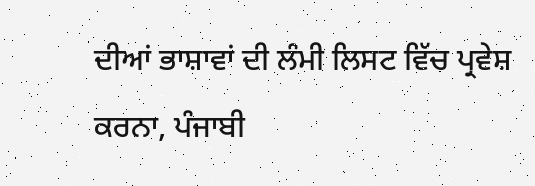ਦੀਆਂ ਭਾਸ਼ਾਵਾਂ ਦੀ ਲੰਮੀ ਲਿਸਟ ਵਿੱਚ ਪ੍ਰਵੇਸ਼ ਕਰਨਾ, ਪੰਜਾਬੀ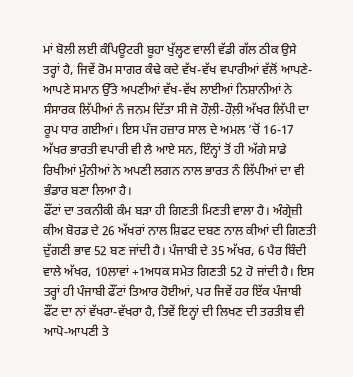ਮਾਂ ਬੋਲੀ ਲਈ ਕੰਪਿਊਟਰੀ ਬੂਹਾ ਖੁੱਲ੍ਹਣ ਵਾਲੀ ਵੱਡੀ ਗੱਲ ਠੀਕ ਉਸੇ ਤਰ੍ਹਾਂ ਹੈ, ਜਿਵੇਂ ਰੋਮ ਸਾਗਰ ਕੰਢੇ ਕਦੇ ਵੱਖ-ਵੱਖ ਵਪਾਰੀਆਂ ਵੱਲੋਂ ਆਪਣੇ-ਆਪਣੇ ਸਮਾਨ ਉੱਤੇ ਅਪਣੀਆਂ ਵੱਖ-ਵੱਖ ਲਾਈਆਂ ਨਿਸ਼ਾਨੀਆਂ ਨੇ ਸੰਸਾਰਕ ਲਿੱਪੀਆਂ ਨੰ ਜਨਮ ਦਿੱਤਾ ਸੀ ਜੋ ਹੌਲ਼ੀ-ਹੌਲ਼ੀ ਅੱਖਰ ਲਿੱਪੀ ਦਾ ਰੂਪ ਧਾਰ ਗਈਆਂ। ਇਸ ਪੰਜ ਹਜ਼ਾਰ ਸਾਲ ਦੇ ਅਮਲ ’ਚੋਂ 16-17 ਅੱਖਰ ਭਾਰਤੀ ਵਪਾਰੀ ਵੀ ਲੈ ਆਏ ਸਨ, ਇੰਨ੍ਹਾਂ ਤੋਂ ਹੀ ਅੱਗੇ ਸਾਡੇ ਰਿਖੀਆਂ ਮੁੰਨੀਆਂ ਨੇ ਅਪਣੀ ਲਗਨ ਨਾਲ ਭਾਰਤ ਨੰ ਲਿੱਪੀਆਂ ਦਾ ਵੀ ਭੰਡਾਰ ਬਣਾ ਲਿਆ ਹੈ।
ਫੌਂਟਾਂ ਦਾ ਤਕਨੀਕੀ ਕੰਮ ਬੜਾ ਹੀ ਗਿਣਤੀ ਮਿਣਤੀ ਵਾਲਾ ਹੈ। ਅੰਗ੍ਰੇਜ਼ੀ ਕੀਅ ਬੋਰਡ ਦੇ 26 ਅੱਖਰਾਂ ਨਾਲ ਸ਼ਿਫਟ ਦਬਣ ਨਾਲ ਕੀਆਂ ਦੀ ਗਿਣਤੀ ਦੁੱਗਣੀ ਭਾਵ 52 ਬਣ ਜਾਂਦੀ ਹੈ। ਪੰਜਾਬੀ ਦੇ 35 ਅੱਖਰ, 6 ਪੈਰ ਬਿੰਦੀ ਵਾਲੇ ਅੱਖਰ, 10ਲਾਵਾਂ +1ਅਧਕ ਸਮੇਤ ਗਿਣਤੀ 52 ਹੋ ਜਾਂਦੀ ਹੈ। ਇਸ ਤਰ੍ਹਾਂ ਹੀ ਪੰਜਾਬੀ ਫੌਂਟਾਂ ਤਿਆਰ ਹੋਈਆਂ, ਪਰ ਜਿਵੇਂ ਹਰ ਇੱਕ ਪੰਜਾਬੀ ਫੌਂਟ ਦਾ ਨਾਂ ਵੱਖਰਾ-ਵੱਖਰਾ ਹੈ, ਤਿਵੇਂ ਇਨ੍ਹਾਂ ਦੀ ਲਿਖਣ ਦੀ ਤਰਤੀਬ ਵੀ ਆਪੋ-ਆਪਣੀ ਤੇ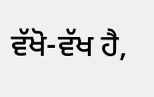ਵੱਖੋ-ਵੱਖ ਹੈ,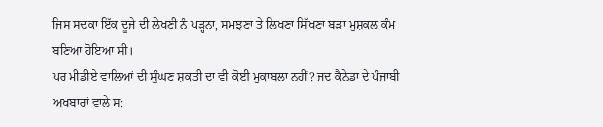ਜਿਸ ਸਦਕਾ ਇੱਕ ਦੂਜੇ ਦੀ ਲੇਖਣੀ ਨੰ ਪੜ੍ਹਨਾ, ਸਮਝਣਾ ਤੇ ਲਿਖਣਾ ਸਿੱਖਣਾ ਬੜਾ ਮੁਸ਼ਕਲ ਕੰਮ ਬਣਿਆ ਹੋਇਆ ਸੀ।
ਪਰ ਮੀਡੀਏ ਵਾਲਿਆਂ ਦੀ ਸੁੰਘਣ ਸ਼ਕਤੀ ਦਾ ਵੀ ਕੋਈ ਮੁਕਾਬਲਾ ਨਹੀਂ? ਜਦ ਕੈਨੇਡਾ ਦੇ ਪੰਜਾਬੀ ਅਖਬਾਰਾਂ ਵਾਲੇ ਸ: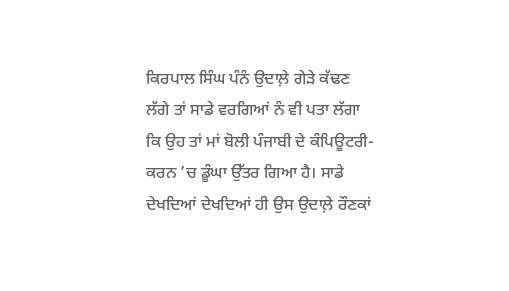ਕਿਰਪਾਲ ਸਿੰਘ ਪੰਨੰ ਉਦਾਲ਼ੇ ਗੇੜੇ ਕੱਢਣ ਲੱਗੇ ਤਾਂ ਸਾਡੇ ਵਰਗਿਆਂ ਨੰ ਵੀ ਪਤਾ ਲੱਗਾ ਕਿ ਉਹ ਤਾਂ ਮਾਂ ਬੋਲੀ ਪੰਜਾਬੀ ਦੇ ਕੰਪਿਊਟਰੀ-ਕਰਨ ’ਚ ਡੂੰਘਾ ਉੱਤਰ ਗਿਆ ਹੈ। ਸਾਡੇ ਦੇਖਦਿਆਂ ਦੇਖਦਿਆਂ ਹੀ ਉਸ ਉਦਾਲ਼ੇ ਰੌਣਕਾਂ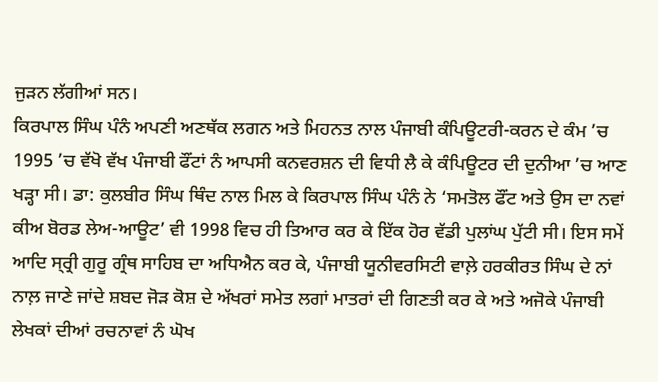ਜੁੜਨ ਲੱਗੀਆਂ ਸਨ।
ਕਿਰਪਾਲ ਸਿੰਘ ਪੰਨੰ ਅਪਣੀ ਅਣਥੱਕ ਲਗਨ ਅਤੇ ਮਿਹਨਤ ਨਾਲ ਪੰਜਾਬੀ ਕੰਪਿਊਟਰੀ-ਕਰਨ ਦੇ ਕੰਮ ’ਚ 1995 ’ਚ ਵੱਖੋ ਵੱਖ ਪੰਜਾਬੀ ਫੌਂਟਾਂ ਨੰ ਆਪਸੀ ਕਨਵਰਸ਼ਨ ਦੀ ਵਿਧੀ ਲੈ ਕੇ ਕੰਪਿਊਟਰ ਦੀ ਦੁਨੀਆ ’ਚ ਆਣ ਖੜ੍ਹਾ ਸੀ। ਡਾ: ਕੁਲਬੀਰ ਸਿੰਘ ਥਿੰਦ ਨਾਲ ਮਿਲ ਕੇ ਕਿਰਪਾਲ ਸਿੰਘ ਪੰਨੰ ਨੇ ‘ਸਮਤੋਲ ਫੌਂਟ ਅਤੇ ਉਸ ਦਾ ਨਵਾਂ ਕੀਅ ਬੋਰਡ ਲੇਅ-ਆਊਟ’ ਵੀ 1998 ਵਿਚ ਹੀ ਤਿਆਰ ਕਰ ਕੇ ਇੱਕ ਹੋਰ ਵੱਡੀ ਪੁਲਾਂਘ ਪੁੱਟੀ ਸੀ। ਇਸ ਸਮੇਂ ਆਦਿ ਸ੍ਰ੍ਰੀ ਗੁਰੂ ਗ੍ਰੰਥ ਸਾਹਿਬ ਦਾ ਅਧਿਐਨ ਕਰ ਕੇ, ਪੰਜਾਬੀ ਯੂਨੀਵਰਸਿਟੀ ਵਾਲ਼ੇ ਹਰਕੀਰਤ ਸਿੰਘ ਦੇ ਨਾਂ ਨਾਲ਼ ਜਾਣੇ ਜਾਂਦੇ ਸ਼ਬਦ ਜੋੜ ਕੋਸ਼ ਦੇ ਅੱਖਰਾਂ ਸਮੇਤ ਲਗਾਂ ਮਾਤਰਾਂ ਦੀ ਗਿਣਤੀ ਕਰ ਕੇ ਅਤੇ ਅਜੋਕੇ ਪੰਜਾਬੀ ਲੇਖਕਾਂ ਦੀਆਂ ਰਚਨਾਵਾਂ ਨੰ ਘੋਖ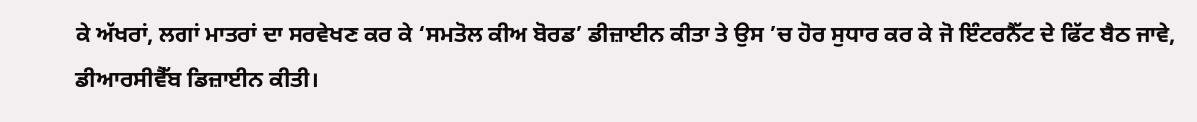ਕੇ ਅੱਖਰਾਂ, ਲਗਾਂ ਮਾਤਰਾਂ ਦਾ ਸਰਵੇਖਣ ਕਰ ਕੇ ‘ਸਮਤੋਲ ਕੀਅ ਬੋਰਡ’ ਡੀਜ਼ਾਈਨ ਕੀਤਾ ਤੇ ਉਸ ’ਚ ਹੋਰ ਸੁਧਾਰ ਕਰ ਕੇ ਜੋ ਇੰਟਰਨੈੱਟ ਦੇ ਫਿੱਟ ਬੈਠ ਜਾਵੇ, ਡੀਆਰਸੀਵੈੱਬ ਡਿਜ਼ਾਈਨ ਕੀਤੀ।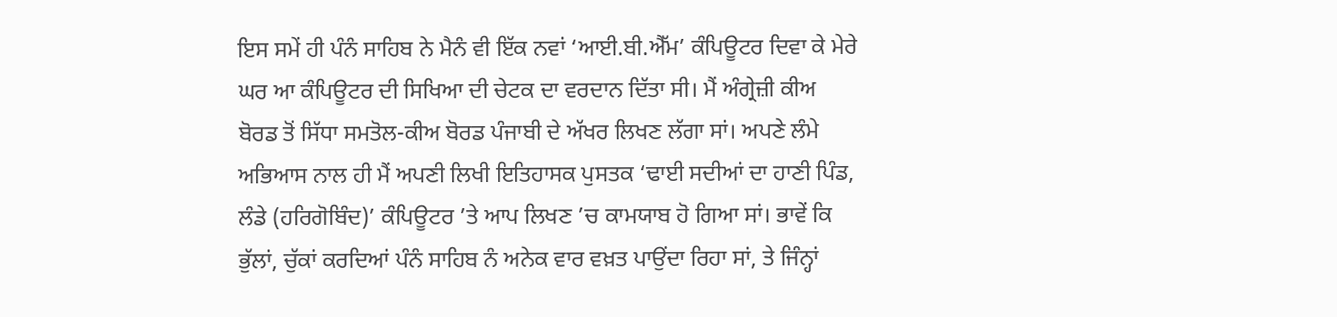ਇਸ ਸਮੇਂ ਹੀ ਪੰਨੰ ਸਾਹਿਬ ਨੇ ਮੈਨੰ ਵੀ ਇੱਕ ਨਵਾਂ ‘ਆਈ.ਬੀ.ਐੱਮ’ ਕੰਪਿਊਟਰ ਦਿਵਾ ਕੇ ਮੇਰੇ ਘਰ ਆ ਕੰਪਿਊਟਰ ਦੀ ਸਿਖਿਆ ਦੀ ਚੇਟਕ ਦਾ ਵਰਦਾਨ ਦਿੱਤਾ ਸੀ। ਮੈਂ ਅੰਗ੍ਰੇਜ਼ੀ ਕੀਅ ਬੋਰਡ ਤੋਂ ਸਿੱਧਾ ਸਮਤੋਲ-ਕੀਅ ਬੋਰਡ ਪੰਜਾਬੀ ਦੇ ਅੱਖਰ ਲਿਖਣ ਲੱਗਾ ਸਾਂ। ਅਪਣੇ ਲੰਮੇ ਅਭਿਆਸ ਨਾਲ ਹੀ ਮੈਂ ਅਪਣੀ ਲਿਖੀ ਇਤਿਹਾਸਕ ਪੁਸਤਕ ‘ਢਾਈ ਸਦੀਆਂ ਦਾ ਹਾਣੀ ਪਿੰਡ, ਲੰਡੇ (ਹਰਿਗੋਬਿੰਦ)’ ਕੰਪਿਊਟਰ ’ਤੇ ਆਪ ਲਿਖਣ ’ਚ ਕਾਮਯਾਬ ਹੋ ਗਿਆ ਸਾਂ। ਭਾਵੇਂ ਕਿ ਭੁੱਲਾਂ, ਚੁੱਕਾਂ ਕਰਦਿਆਂ ਪੰਨੰ ਸਾਹਿਬ ਨੰ ਅਨੇਕ ਵਾਰ ਵਖ਼ਤ ਪਾਉਂਦਾ ਰਿਹਾ ਸਾਂ, ਤੇ ਜਿੰਨ੍ਹਾਂ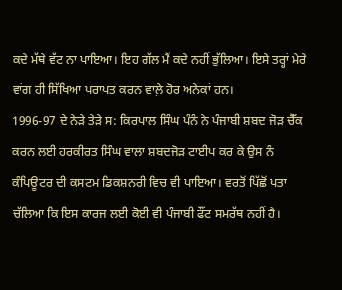ਕਦੇ ਮੱਥੇ ਵੱਟ ਨਾ ਪਾਇਆ। ਇਹ ਗੱਲ ਮੈਂ ਕਦੇ ਨਹੀਂ ਭੁੱਲਿਆ। ਇਸੇ ਤਰ੍ਹਾਂ ਮੇਰੇ ਵਾਂਗ ਹੀ ਸਿੱਖਿਆ ਪਰਾਪਤ ਕਰਨ ਵਾਲ਼ੇ ਹੋਰ ਅਨੇਕਾਂ ਹਨ।
1996-97 ਦੇ ਨੇੜੇ ਤੇੜੇ ਸ: ਕਿਰਪਾਲ ਸਿੰਘ ਪੰਨੰ ਨੇ ਪੰਜਾਬੀ ਸ਼ਬਦ ਜੋੜ ਚੈੱਕ ਕਰਨ ਲਈ ਹਰਕੀਰਤ ਸਿੰਘ ਵਾਲਾ ਸ਼ਬਦਜੋੜ ਟਾਈਪ ਕਰ ਕੇ ਉਸ ਨੰ ਕੰਪਿਊਟਰ ਦੀ ਕਸਟਮ ਡਿਕਸ਼ਨਰੀ ਵਿਚ ਵੀ ਪਾਇਆ। ਵਰਤੋਂ ਪਿੱਛੋਂ ਪਤਾ ਚੱਲਿਆ ਕਿ ਇਸ ਕਾਰਜ ਲਈ ਕੋਈ ਵੀ ਪੰਜਾਬੀ ਫੌਂਟ ਸਮਰੱਥ ਨਹੀਂ ਹੈ।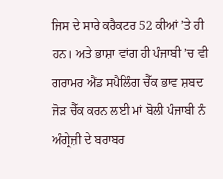ਜਿਸ ਦੇ ਸਾਰੇ ਕਰੈਕਟਰ 52 ਕੀਆਂ ’ਤੇ ਹੀ ਹਨ। ਅਤੇ ਭਾਸ਼ਾ ਵਾਂਗ ਹੀ ਪੰਜਾਬੀ ’ਚ ਵੀ ਗਰਾਮਰ ਐਂਡ ਸਪੈਲਿੰਗ ਚੈੱਕ ਭਾਵ ਸ਼ਬਦ ਜੋੜ ਚੈੱਕ ਕਰਨ ਲਈ ਮਾਂ ਬੋਲੀ ਪੰਜਾਬੀ ਨੰ ਅੰਗ੍ਰੇਜ਼ੀ ਦੇ ਬਰਾਬਰ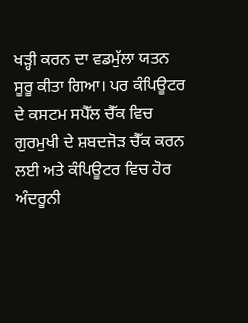ਖੜ੍ਹੀ ਕਰਨ ਦਾ ਵਡਮੁੱਲਾ ਯਤਨ ਸੂਰੂ ਕੀਤਾ ਗਿਆ। ਪਰ ਕੰਪਿਊਟਰ ਦੇ ਕਸਟਮ ਸਪੈੱਲ ਚੈੱਕ ਵਿਚ ਗੁਰਮੁਖੀ ਦੇ ਸ਼ਬਦਜੋੜ ਚੈੱਕ ਕਰਨ ਲਈ ਅਤੇ ਕੰਪਿਊਟਰ ਵਿਚ ਹੋਰ ਅੰਦਰੂਨੀ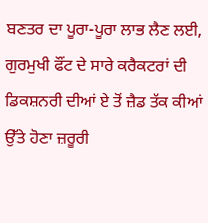ਬਣਤਰ ਦਾ ਪੂਰਾ-ਪੂਰਾ ਲਾਭ ਲੈਣ ਲਈ, ਗੁਰਮੁਖੀ ਫੌਂਟ ਦੇ ਸਾਰੇ ਕਰੈਕਟਰਾਂ ਦੀ ਡਿਕਸ਼ਨਰੀ ਦੀਆਂ ਏ ਤੋਂ ਜ਼ੈਡ ਤੱਕ ਕੀਆਂ ਉੱਤੇ ਹੋਣਾ ਜ਼ਰੂਰੀ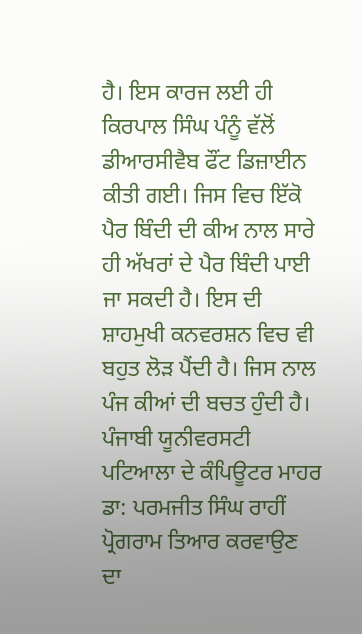ਹੈ। ਇਸ ਕਾਰਜ ਲਈ ਹੀ ਕਿਰਪਾਲ ਸਿੰਘ ਪੰਨੂੰ ਵੱਲੋਂ ਡੀਆਰਸੀਵੈਬ ਫੌਂਟ ਡਿਜ਼ਾਈਨ ਕੀਤੀ ਗਈ। ਜਿਸ ਵਿਚ ਇੱਕੋ ਪੈਰ ਬਿੰਦੀ ਦੀ ਕੀਅ ਨਾਲ ਸਾਰੇ ਹੀ ਅੱਖਰਾਂ ਦੇ ਪੈਰ ਬਿੰਦੀ ਪਾਈ ਜਾ ਸਕਦੀ ਹੈ। ਇਸ ਦੀ ਸ਼ਾਹਮੁਖੀ ਕਨਵਰਸ਼ਨ ਵਿਚ ਵੀ ਬਹੁਤ ਲੋੜ ਪੈਂਦੀ ਹੈ। ਜਿਸ ਨਾਲ ਪੰਜ ਕੀਆਂ ਦੀ ਬਚਤ ਹੁੰਦੀ ਹੈ।
ਪੰਜਾਬੀ ਯੂਨੀਵਰਸਟੀ ਪਟਿਆਲਾ ਦੇ ਕੰਪਿਊਟਰ ਮਾਹਰ ਡਾ: ਪਰਮਜੀਤ ਸਿੰਘ ਰਾਹੀਂ ਪ੍ਰੋਗਰਾਮ ਤਿਆਰ ਕਰਵਾਉਣ ਦਾ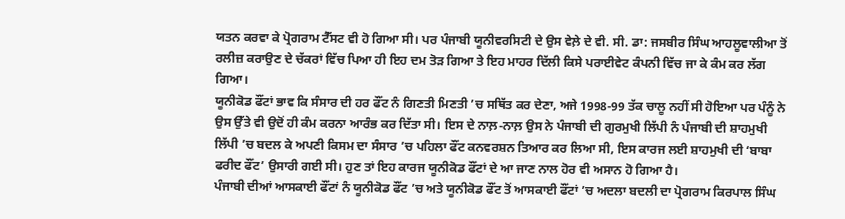ਯਤਨ ਕਰਵਾ ਕੇ ਪ੍ਰੋਗਰਾਮ ਟੈੱਸਟ ਵੀ ਹੋ ਗਿਆ ਸੀ। ਪਰ ਪੰਜਾਬੀ ਯੂਨੀਵਰਸਿਟੀ ਦੇ ਉਸ ਵੇਲ਼ੇ ਦੇ ਵੀ. ਸੀ. ਡਾ: ਜਸਬੀਰ ਸਿੰਘ ਆਹਲੂਵਾਲੀਆ ਤੋਂ ਰਲੀਜ਼ ਕਰਾਉਣ ਦੇ ਚੱਕਰਾਂ ਵਿੱਚ ਪਿਆ ਹੀ ਇਹ ਦਮ ਤੋੜ ਗਿਆ ਤੇ ਇਹ ਮਾਹਰ ਦਿੱਲੀ ਕਿਸੇ ਪਰਾਈਵੇਟ ਕੰਪਨੀ ਵਿੱਚ ਜਾ ਕੇ ਕੰਮ ਕਰ ਲੱਗ ਗਿਆ।
ਯੂਨੀਕੋਡ ਫੌਂਟਾਂ ਭਾਵ ਕਿ ਸੰਸਾਰ ਦੀ ਹਰ ਫੌਂਟ ਨੰ ਗਿਣਤੀ ਮਿਣਤੀ ’ਚ ਸਥਿੱਤ ਕਰ ਦੇਣਾ, ਅਜੇ 1998-99 ਤੱਕ ਚਾਲੂ ਨਹੀਂ ਸੀ ਹੋਇਆ ਪਰ ਪੰਨੂੰ ਨੇ ਉਸ ਉੱਤੇ ਵੀ ਉਦੋਂ ਹੀ ਕੰਮ ਕਰਨਾ ਆਰੰਭ ਕਰ ਦਿੱਤਾ ਸੀ। ਇਸ ਦੇ ਨਾਲ਼-ਨਾਲ਼ ਉਸ ਨੇ ਪੰਜਾਬੀ ਦੀ ਗੁਰਮੁਖੀ ਲਿੱਪੀ ਨੰ ਪੰਜਾਬੀ ਦੀ ਸ਼ਾਹਮੁਖੀ ਲਿੱਪੀ ’ਚ ਬਦਲ ਕੇ ਅਪਣੀ ਕਿਸਮ ਦਾ ਸੰਸਾਰ ’ਚ ਪਹਿਲਾ ਫੌਂਟ ਕਨਵਰਸ਼ਨ ਤਿਆਰ ਕਰ ਲਿਆ ਸੀ, ਇਸ ਕਾਰਜ ਲਈ ਸ਼ਾਹਮੁਖੀ ਦੀ ‘ਬਾਬਾ ਫਰੀਦ ਫੌਂਟ’ ਉਸਾਰੀ ਗਈ ਸੀ। ਹੁਣ ਤਾਂ ਇਹ ਕਾਰਜ ਯੂਨੀਕੋਡ ਫੌਂਟਾਂ ਦੇ ਆ ਜਾਣ ਨਾਲ ਹੋਰ ਵੀ ਅਸਾਨ ਹੋ ਗਿਆ ਹੈ।
ਪੰਜਾਬੀ ਦੀਆਂ ਆਸਕਾਈ ਫੌਂਟਾਂ ਨੰ ਯੂਨੀਕੋਡ ਫੌਂਟ ’ਚ ਅਤੇ ਯੂਨੀਕੋਡ ਫੌਂਟ ਤੋਂ ਆਸਕਾਈ ਫੌਂਟਾਂ ’ਚ ਅਦਲਾ ਬਦਲੀ ਦਾ ਪ੍ਰੋਗਰਾਮ ਕਿਰਪਾਲ ਸਿੰਘ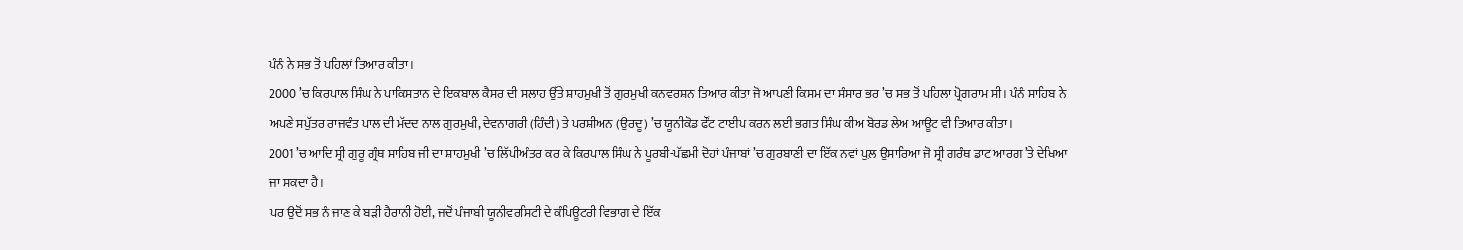ਪੰਨੰ ਨੇ ਸਭ ਤੋਂ ਪਹਿਲਾਂ ਤਿਆਰ ਕੀਤਾ।
2000 ’ਚ ਕਿਰਪਾਲ ਸਿੰਘ ਨੇ ਪਾਕਿਸਤਾਨ ਦੇ ਇਕਬਾਲ ਕੈਸਰ ਦੀ ਸਲਾਹ ਉੱਤੇ ਸ਼ਾਹਮੁਖੀ ਤੋਂ ਗੁਰਮੁਖੀ ਕਨਵਰਸ਼ਨ ਤਿਆਰ ਕੀਤਾ ਜੋ ਆਪਣੀ ਕਿਸਮ ਦਾ ਸੰਸਾਰ ਭਰ ’ਚ ਸਭ ਤੋਂ ਪਹਿਲਾ ਪ੍ਰੋਗਰਾਮ ਸੀ। ਪੰਨੰ ਸਾਹਿਬ ਨੇ ਅਪਣੇ ਸਪੁੱਤਰ ਰਾਜਵੰਤ ਪਾਲ ਦੀ ਮੱਦਦ ਨਾਲ ਗੁਰਮੁਖੀ, ਦੇਵਨਾਗਰੀ (ਹਿੰਦੀ) ਤੇ ਪਰਸ਼ੀਅਨ (ਉਰਦੂ) ’ਚ ਯੂਨੀਕੋਡ ਫੌਂਟ ਟਾਈਪ ਕਰਨ ਲਈ ਭਗਤ ਸਿੰਘ ਕੀਅ ਬੋਰਡ ਲੇਅ ਆਊਟ ਵੀ ਤਿਆਰ ਕੀਤਾ।
2001 ’ਚ ਆਦਿ ਸ੍ਰੀ ਗੁਰੂ ਗ੍ਰੰਥ ਸਾਹਿਬ ਜੀ ਦਾ ਸ਼ਾਹਮੁਖੀ ’ਚ ਲਿੱਪੀਅੰਤਰ ਕਰ ਕੇ ਕਿਰਪਾਲ ਸਿੰਘ ਨੇ ਪੂਰਬੀ-ਪੱਛਮੀ ਦੋਹਾਂ ਪੰਜਾਬਾਂ ’ਚ ਗੁਰਬਾਣੀ ਦਾ ਇੱਕ ਨਵਾਂ ਪੁਲ਼ ਉਸਾਰਿਆ ਜੋ ਸ੍ਰੀ ਗਰੰਥ ਡਾਟ ਆਰਗ ’ਤੇ ਦੇਖਿਆ ਜਾ ਸਕਦਾ ਹੈ।
ਪਰ ਉਦੋਂ ਸਭ ਨੰ ਜਾਣ ਕੇ ਬੜੀ ਹੈਰਾਨੀ ਹੋਈ, ਜਦੋਂ ਪੰਜਾਬੀ ਯੂਨੀਵਰਸਿਟੀ ਦੇ ਕੰਪਿਊਟਰੀ ਵਿਭਾਗ ਦੇ ਇੱਕ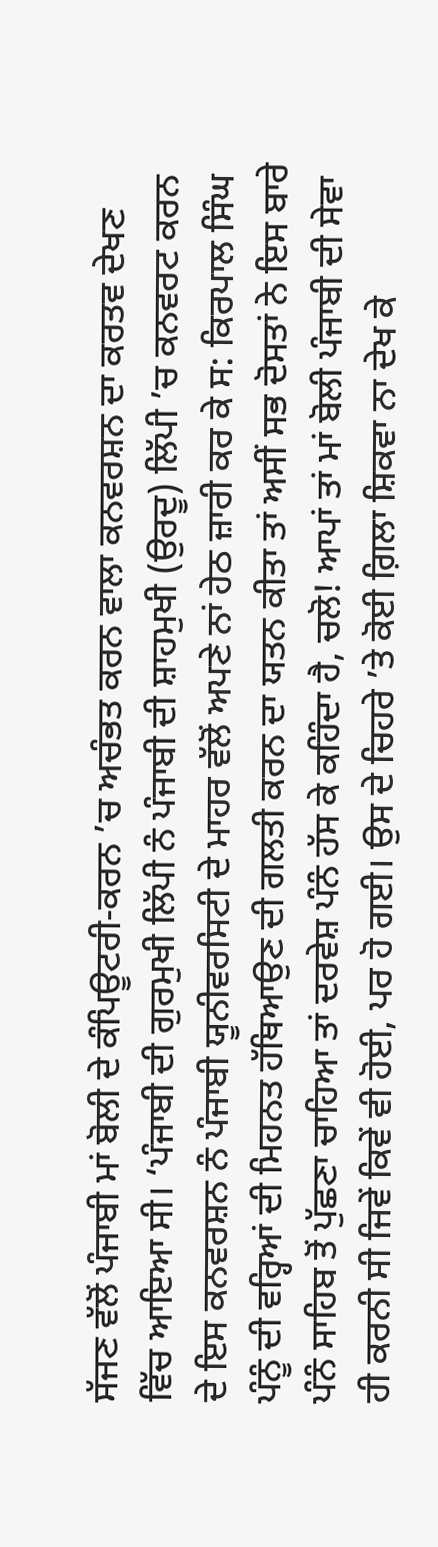ਸੱਜਣ ਵੱਲੋਂ ਪੰਜਾਬੀ ਮਾਂ ਬੋਲੀ ਦੇ ਕੰਪਿਊਟਰੀ-ਕਰਨ ’ਚ ਅਚੰਭਤ ਕਰਨ ਵਾਲਾ ਕਨਵਰਸ਼ਨ ਦਾ ਕਰਤਵ ਦੇਖਣ ਵਿੱਚ ਆਇਆ ਸੀ। ‘ਪੰਜਾਬੀ ਦੀ ਗੁਰਮੁਖੀ ਲਿੱਪੀ ਨੰ ਪੰਜਾਬੀ ਦੀ ਸ਼ਾਹਮੁਖੀ (ਉਰਦੂ) ਲਿੱਪੀ ’ਚ ਕਨਵਰਟ ਕਰਨ ਦੇ ਇਸ ਕਨਵਰਸ਼ਨ ਨੰ ਪੰਜਾਬੀ ਯੂਨੀਵਰਸਿਟੀ ਦੇ ਮਾਹਰ ਵੱਲੋਂ ਅਪਣੇ ਨਾਂ ਹੇਠ ਜ਼ਾਰੀ ਕਰ ਕੇ ਸ: ਕਿਰਪਾਲ ਸਿੰਘ ਪੰਨੂੰ ਦੀ ਵਰ੍ਹਿਆਂ ਦੀ ਮਿਹਨਤ ਹੱਥਿਆਉਣ ਦੀ ਗਲਤੀ ਕਰਨ ਦਾ ਯਤਨ ਕੀਤਾ ਤਾਂ ਅਸੀਂ ਸਭ ਦੋਸਤਾਂ ਨੇ ਇਸ ਬਾਰੇ ਪੰਨੰ ਸਾਹਿਬ ਤੋਂ ਪੁੱਛਣਾ ਚਾਹਿਆ ਤਾਂ ਦਰਵੇਸ਼ ਪੰਨੰ ਹੱਸ ਕੇ ਕਹਿੰਦਾ ਹੈ, ਚਲੋ! ਆਪਾਂ ਤਾਂ ਮਾਂ ਬੋਲੀ ਪੰਜਾਬੀ ਦੀ ਸੇਵਾ ਹੀ ਕਰਨੀ ਸੀ ਜਿਵੇਂ ਕਿਵੇਂ ਵੀ ਹੋਈ, ਪਰ ਹੋ ਗਈ। ਉਸ ਦੇ ਚਿਹਰੇ ’ਤੇ ਕੋਈ ਗ਼ਿਲਾ ਸ਼ਿਕਵਾ ਨਾ ਦੇਖ ਕੇ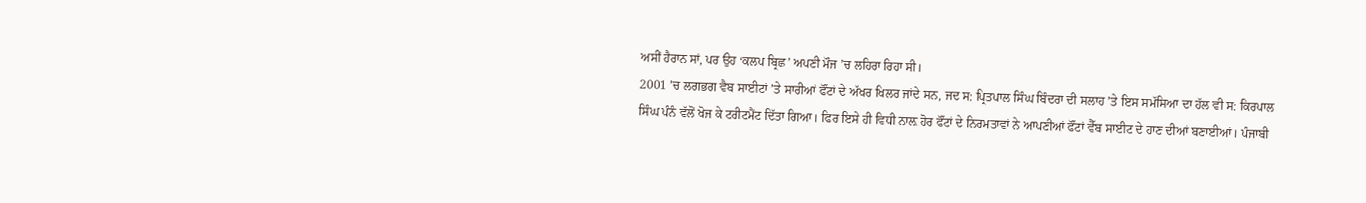ਅਸੀਂ ਹੈਰਾਨ ਸਾਂ, ਪਰ ਉਹ ‘ਕਲਪ ਬ੍ਰਿਛ’ ਅਪਣੀ ਮੌਜ ’ਚ ਲਹਿਰਾ ਰਿਹਾ ਸੀ।
2001 ’ਚ ਲਗਭਗ ਵੈਬ ਸਾਈਟਾਂ ’ਤੇ ਸਾਰੀਆਂ ਫੌਂਟਾਂ ਦੇ ਅੱਖਰ ਖਿਲਰ ਜਾਂਦੇ ਸਨ, ਜਦ ਸ: ਪ੍ਰਿਤਪਾਲ ਸਿੰਘ ਬਿੰਦਰਾ ਦੀ ਸਲਾਹ ’ਤੇ ਇਸ ਸਮੱਸਿਆ ਦਾ ਹੱਲ ਵੀ ਸ: ਕਿਰਪਾਲ ਸਿੰਘ ਪੰਨੰ ਵੱਲੋਂ ਖੋਜ ਕੇ ਟਰੀਟਮੈਂਟ ਦਿੱਤਾ ਗਿਆ। ਫਿਰ ਇਸੇ ਹੀ ਵਿਧੀ ਨਾਲ਼ ਹੋਰ ਫੌਂਟਾਂ ਦੇ ਨਿਰਮਤਾਵਾਂ ਨੇ ਆਪਣੀਆਂ ਫੌਂਟਾਂ ਵੈੱਬ ਸਾਈਟ ਦੇ ਹਾਣ ਦੀਆਂ ਬਣਾਈਆਂ। ਪੰਜਾਬੀ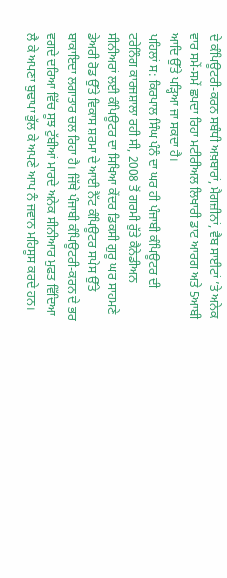ਦੇ ਕੰਪਿਊਟਰੀ-ਕਰਨ ਸਬੰਧੀ ਅਖ਼ਬਾਰਾਂ, ਮੈਗਜ਼ੀਨਾਂ, ਵੈਬ ਸਾਈਟਾਂ ’ਤੇ ਅਨੇਕ ਵਾਰ ਸਮੇਂ-ਸਮੇਂ ਛਪਦਾ ਰਿਹਾ ਮਟੀਰੀਅਲ ਲਿਖਾਰੀ ਡਾਟ ਆਰਗ ਅਤੇ 5ਆਬੀ ਆਦਿ ਉੱਤੇ ਪੜ੍ਹਿਆ ਜਾ ਸਕਦਾ ਹੈ।
ਪਹਿਲਾਂ ਸ: ਕਿਰਪਾਲ ਸਿੰਘ ਪੰਨੰ ਦਾ ਘਰ ਹੀ ਪੰਜਾਬੀ ਕੰਪਿਊਟਰ ਦੀ ਟਰੇਨਿੰਗ ਕਾਰਜਸ਼ਾਲਾ ਰਹੀ ਸੀ, 2008 ਤੋਂ ਗਰਮੀ ਰੁੱਤੇ ਕੈਨੇਡੀਅਨ ਸੀਨੀਅਰਾਂ ਲਈ ਕੰਪਿਊਟਰ ਦਾ ਸਿਖਿਆ ਕੇਂਦਰ ਡਿਕਸੀ ਗੁਰੂ ਘਰ ਸਾਹਮਣੇ ਡੇਅਰੀ ਰੋਡ ਉੱਤੇ ਵਿਕਾਸ ਸ਼ਰਮਾ ਦੇ ਆਈ ਨੈੱਟ ਕੰਪਿਊਟਰ ਸਪੇਸ ਉੱਤੇ ਬਾਕਾਇਦਾ ਲਗਾਤਾਰ ਚਲ ਰਿਹਾ ਹੈ। ਜਿੱਥੇ ਪੰਜਾਬੀ ਕੰਪਿਊਟਰੀ-ਕਰਨ ਦੇ ਭਰ ਵਗਦੇ ਦਰਿਆ ਵਿੱਚ ਸੂਝ ਟੁੱਬੀਆਂ ਮਾਰਦੇ ਅਨੇਕ ਸੀਨੀਆਰ ਮੁਫਤ ਵਿੱਦਿਆ ਲੈ ਕੇ ਅਪਣਾ ਬੁਢਾਪਾ ਭੁੱਲ ਕੇ ਅਪਣੇ ਆਪ ਨੰ ਜਵਾਨ ਮਹਿਸੂਸ ਕਰਦੇ ਹਨ।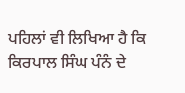ਪਹਿਲਾਂ ਵੀ ਲਿਖਿਆ ਹੈ ਕਿ ਕਿਰਪਾਲ ਸਿੰਘ ਪੰਨੰ ਦੇ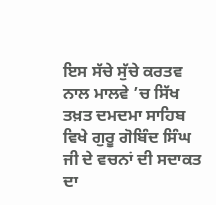ਇਸ ਸੱਚੇ ਸੁੱਚੇ ਕਰਤਵ ਨਾਲ ਮਾਲਵੇ ’ਚ ਸਿੱਖ ਤਖ਼ਤ ਦਮਦਮਾ ਸਾਹਿਬ ਵਿਖੇ ਗੁਰੂ ਗੋਬਿੰਦ ਸਿੰਘ ਜੀ ਦੇ ਵਚਨਾਂ ਦੀ ਸਦਾਕਤ ਦਾ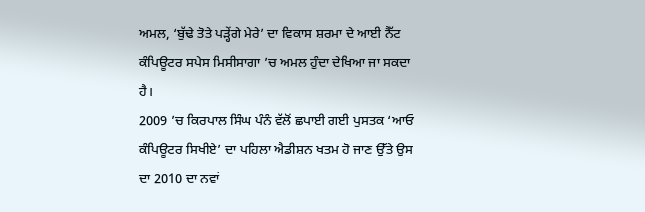ਅਮਲ, ‘ਬੁੱਢੇ ਤੋਤੇ ਪੜ੍ਹੇਂਗੇ ਮੇਰੇ’ ਦਾ ਵਿਕਾਸ ਸ਼ਰਮਾ ਦੇ ਆਈ ਨੈੱਟ ਕੰਪਿਊਟਰ ਸਪੇਸ ਮਿਸੀਸਾਗਾ ’ਚ ਅਮਲ ਹੁੰਦਾ ਦੇਖਿਆ ਜਾ ਸਕਦਾ ਹੈ।
2009 ’ਚ ਕਿਰਪਾਲ ਸਿੰਘ ਪੰਨੰ ਵੱਲੋਂ ਛਪਾਈ ਗਈ ਪੁਸਤਕ ‘ਆਓ ਕੰਪਿਊਟਰ ਸਿਖੀਏ’ ਦਾ ਪਹਿਲਾ ਐਡੀਸ਼ਨ ਖਤਮ ਹੋ ਜਾਣ ਉੱਤੇ ਉਸ ਦਾ 2010 ਦਾ ਨਵਾਂ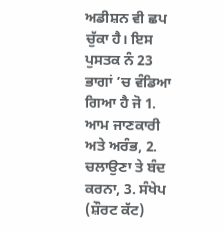ਅਡੀਸ਼ਨ ਵੀ ਛਪ ਚੁੱਕਾ ਹੈ। ਇਸ ਪੁਸਤਕ ਨੰ 23 ਭਾਗਾਂ ’ਚ ਵੰਡਿਆ ਗਿਆ ਹੈ ਜੋ 1. ਆਮ ਜਾਣਕਾਰੀ ਅਤੇ ਅਰੰਭ, 2. ਚਲਾਉਣਾ ਤੇ ਬੰਦ ਕਰਨਾ, 3. ਸੰਖੇਪ (ਸ਼ੌਰਟ ਕੱਟ)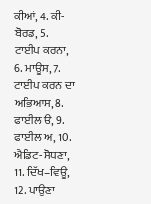ਕੀਆਂ, 4. ਕੀ-ਬੋਰਡ, 5. ਟਾਈਪ ਕਰਨਾ, 6. ਮਾਊਸ, 7. ਟਾਈਪ ਕਰਨ ਦਾ ਅਭਿਆਸ, 8. ਫਾਈਲ ੳ, 9. ਫਾਈਲ ਅ, 10. ਐਡਿਟ-ਸੋਧਣਾ, 11. ਦਿੱਖ–ਵਿਊ, 12. ਪਾਉਣਾ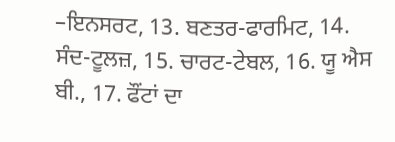–ਇਨਸਰਟ, 13. ਬਣਤਰ-ਫਾਰਮਿਟ, 14. ਸੰਦ-ਟੂਲਜ਼, 15. ਚਾਰਟ-ਟੇਬਲ, 16. ਯੂ ਐਸ ਬੀ., 17. ਫੌਂਟਾਂ ਦਾ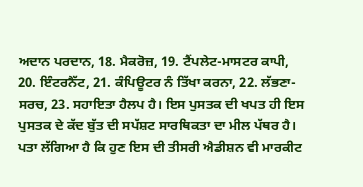ਅਦਾਨ ਪਰਦਾਨ, 18. ਮੈਕਰੋਜ਼, 19. ਟੈਂਪਲੇਟ-ਮਾਸਟਰ ਕਾਪੀ, 20. ਇੰਟਰਨੈੱਟ, 21. ਕੰਪਿਊਟਰ ਨੰ ਤਿੱਖਾ ਕਰਨਾ, 22. ਲੱਭਣਾ-ਸਰਚ, 23. ਸਹਾਇਤਾ ਹੈਲਪ ਹੈ। ਇਸ ਪੁਸਤਕ ਦੀ ਖਪਤ ਹੀ ਇਸ ਪੁਸਤਕ ਦੇ ਕੱਦ ਬੁੱਤ ਦੀ ਸਪੱਸ਼ਟ ਸਾਰਥਿਕਤਾ ਦਾ ਮੀਲ ਪੱਥਰ ਹੈ। ਪਤਾ ਲੱਗਿਆ ਹੈ ਕਿ ਹੁਣ ਇਸ ਦੀ ਤੀਸਰੀ ਐਡੀਸ਼ਨ ਵੀ ਮਾਰਕੀਟ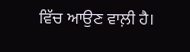ਵਿੱਚ ਆਉਣ ਵਾਲ਼ੀ ਹੈ।